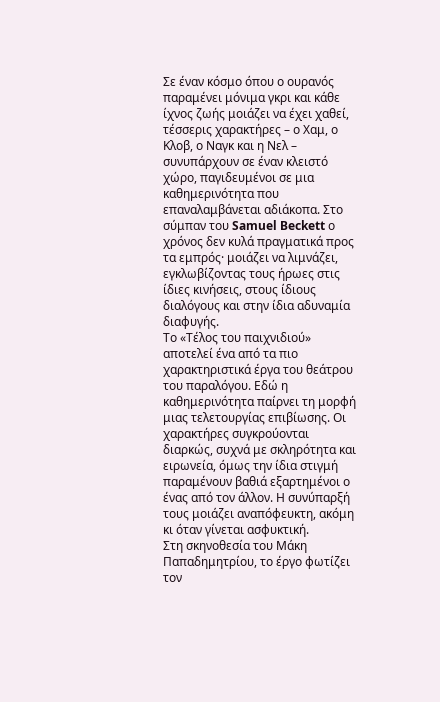Σε έναν κόσμο όπου ο ουρανός παραμένει μόνιμα γκρι και κάθε ίχνος ζωής μοιάζει να έχει χαθεί, τέσσερις χαρακτήρες – ο Χαμ, ο Κλοβ, ο Ναγκ και η Νελ – συνυπάρχουν σε έναν κλειστό χώρο, παγιδευμένοι σε μια καθημερινότητα που επαναλαμβάνεται αδιάκοπα. Στο σύμπαν του Samuel Beckett ο χρόνος δεν κυλά πραγματικά προς τα εμπρός· μοιάζει να λιμνάζει, εγκλωβίζοντας τους ήρωες στις ίδιες κινήσεις, στους ίδιους διαλόγους και στην ίδια αδυναμία διαφυγής.
Το «Τέλος του παιχνιδιού» αποτελεί ένα από τα πιο χαρακτηριστικά έργα του θεάτρου του παραλόγου. Εδώ η καθημερινότητα παίρνει τη μορφή μιας τελετουργίας επιβίωσης. Οι χαρακτήρες συγκρούονται διαρκώς, συχνά με σκληρότητα και ειρωνεία, όμως την ίδια στιγμή παραμένουν βαθιά εξαρτημένοι ο ένας από τον άλλον. Η συνύπαρξή τους μοιάζει αναπόφευκτη, ακόμη κι όταν γίνεται ασφυκτική.
Στη σκηνοθεσία του Μάκη Παπαδημητρίου, το έργο φωτίζει τον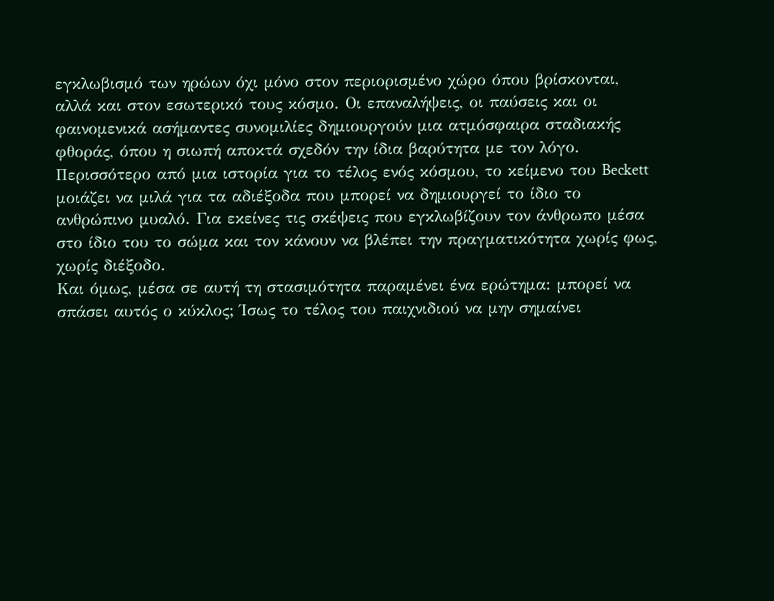εγκλωβισμό των ηρώων όχι μόνο στον περιορισμένο χώρο όπου βρίσκονται, αλλά και στον εσωτερικό τους κόσμο. Οι επαναλήψεις, οι παύσεις και οι φαινομενικά ασήμαντες συνομιλίες δημιουργούν μια ατμόσφαιρα σταδιακής φθοράς, όπου η σιωπή αποκτά σχεδόν την ίδια βαρύτητα με τον λόγο.
Περισσότερο από μια ιστορία για το τέλος ενός κόσμου, το κείμενο του Beckett μοιάζει να μιλά για τα αδιέξοδα που μπορεί να δημιουργεί το ίδιο το ανθρώπινο μυαλό. Για εκείνες τις σκέψεις που εγκλωβίζουν τον άνθρωπο μέσα στο ίδιο του το σώμα και τον κάνουν να βλέπει την πραγματικότητα χωρίς φως, χωρίς διέξοδο.
Και όμως, μέσα σε αυτή τη στασιμότητα παραμένει ένα ερώτημα: μπορεί να σπάσει αυτός ο κύκλος; Ίσως το τέλος του παιχνιδιού να μην σημαίνει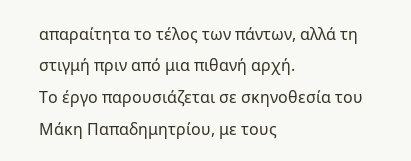απαραίτητα το τέλος των πάντων, αλλά τη στιγμή πριν από μια πιθανή αρχή.
Το έργο παρουσιάζεται σε σκηνοθεσία του Μάκη Παπαδημητρίου, με τους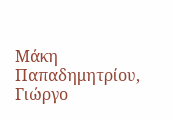Μάκη Παπαδημητρίου, Γιώργο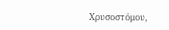Χρυσοστόμου,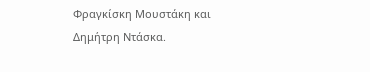Φραγκίσκη Μουστάκη και Δημήτρη Ντάσκα.